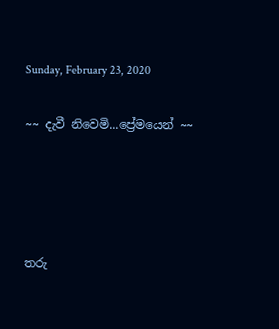Sunday, February 23, 2020

~~ දැවී නිවෙමි...ප්‍රේමයෙන් ~~




තරු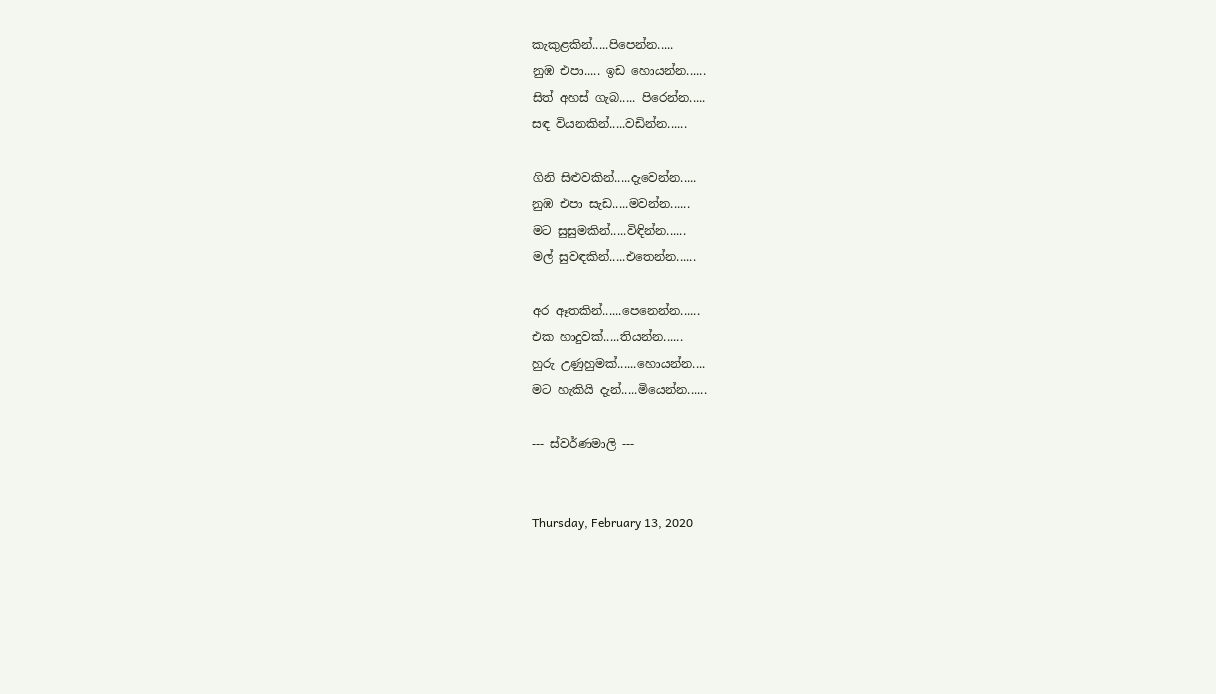කැකුළකින්.....පිපෙන්න.....
නුඹ එපා..... ඉඩ හොයන්න......
සිත් අහස් ගැබ..... පිරෙන්න.....
සඳ වියනකින්.....වඩින්න......

ගිනි සිළුවකින්.....දැවෙන්න.....
නුඹ එපා සැඩ.....මවන්න......
මට සුසුමකින්.....විඳින්න......
මල් සුවඳකින්.....එතෙන්න......

අර ඈතකින්......පෙනෙන්න......
එක හාදුවක්.....තියන්න......
හුරු උණුහුමක්......හොයන්න....
මට හැකියි දැන්.....මියෙන්න......

--- ස්වර්ණමාලි ---


Thursday, February 13, 2020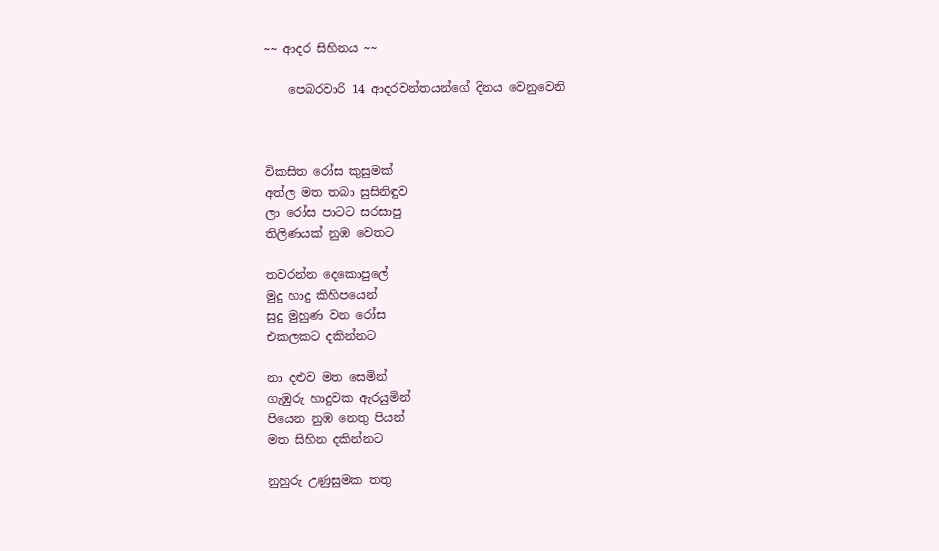~~ ආදර සිහිනය ~~

    පෙබරවාරි 14 ආදරවන්තයන්ගේ දිනය වෙනුවෙනි



විකසිත රෝස කුසුමක්
අත්ල මත තබා සුසිනිඳුව
ලා රෝස පාටට සරසාපු
තිලිණයක් නුඹ වෙතට

තවරන්න දෙකොපුලේ
මුදු හාදු කිහිපයෙන්
සුදු මුහුණ වන රෝස
එකලකට දකින්නට

නා දළුව මත සෙමින්
ගැඹුරු හාදුවක ඇරයුමින්
පියෙන නුඹ නෙතු පියන්
මත සිහින දකින්නට

නුහුරු උණුසුමක තතු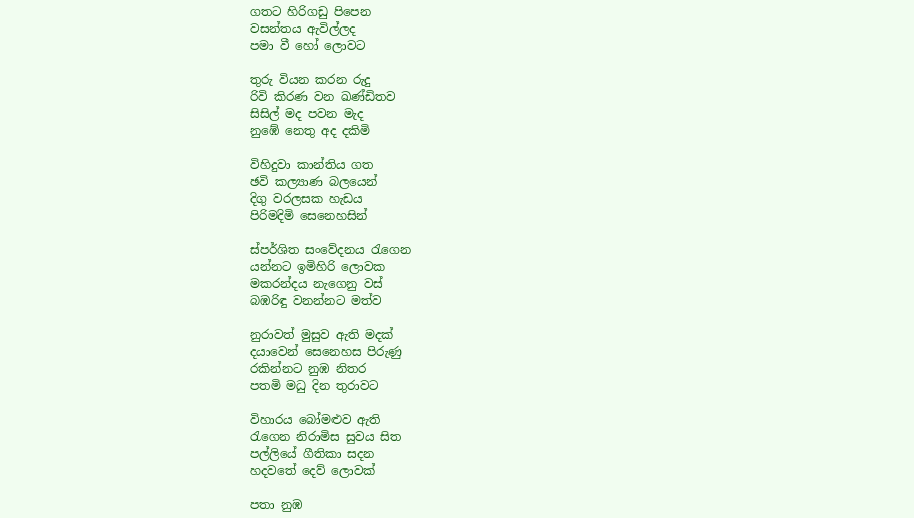ගතට හිරිගඩු පිපෙන
වසන්තය ඇවිල්ලද
පමා වී හෝ ලොවට

තුරු වියන කරන රුදු
රිවි කිරණ වන ඛණ්ඩිතව
සිසිල් මද පවන මැද
නුඹේ නෙතු අද දකිමි

විහිදුවා කාන්තිය ගත
ඡවි කල්‍යාණ බලයෙන්
දිගු වරලසක හැඩය
පිරිමදිමි සෙනෙහසින්

ස්පර්ශිත සංවේදනය රැගෙන
යන්නට ඉමිහිරි ලොවක
මකරන්දය නැගෙනු වස්
බඹරිඳු වනන්නට මත්ව

නුරාවත් මුසුව ඇති මදක්
දයාවෙන් සෙනෙහස පිරුණු
රකින්නට නුඹ නිතර
පතමි මධු දින තුරාවට

විහාරය බෝමළුව ඇති
රැගෙන නිරාමිස සුවය සිත
පල්ලියේ ගීතිකා සදන
හදවතේ දෙව් ලොවක්

පතා නුඹ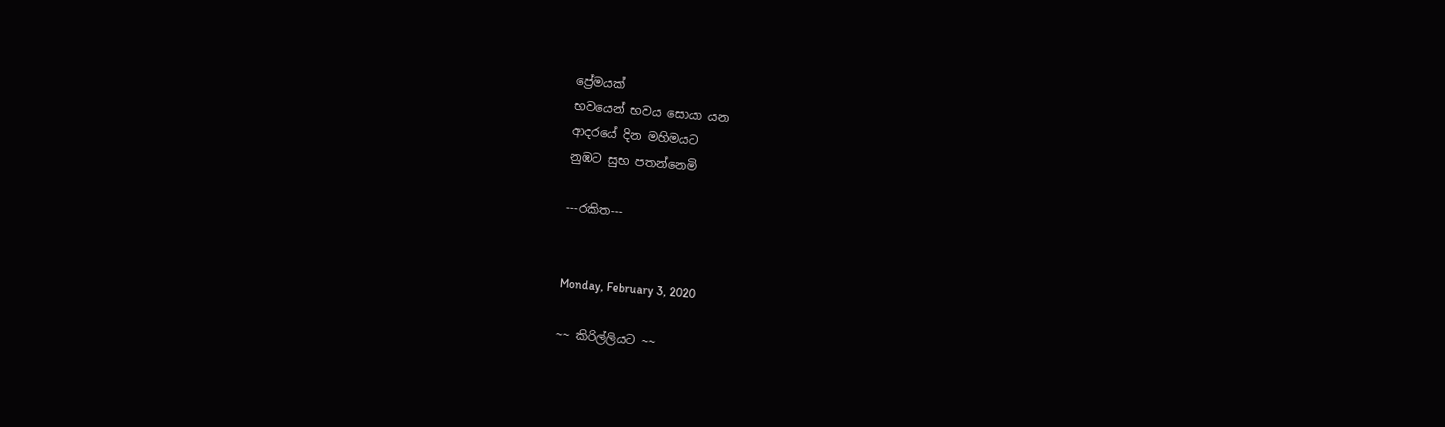ප්‍රේමයක්
භවයෙන් භවය සොයා යන
ආදරයේ දින මහිමයට
නුඹට සුභ පතන්නෙමි

---රකිත---


Monday, February 3, 2020

~~ කිරිල්ලියට ~~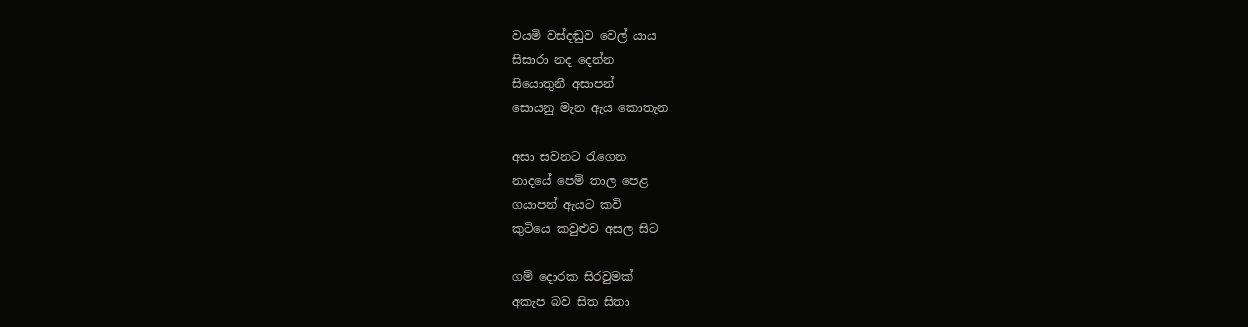වයමි වස්දඬුව වෙල් යාය
සිසාරා නද දෙන්න
සියොතුනී අසාපන්
සොයනු මැන ඇය කොතැන

අසා සවනට රැගෙන
නාදයේ පෙම් තාල පෙළ
ගයාපන් ඇයට කවි
කුටියෙ කවුළුව අසල සිට

ගම් දොරක සිරවුමක්
අකැප බව සිත සිතා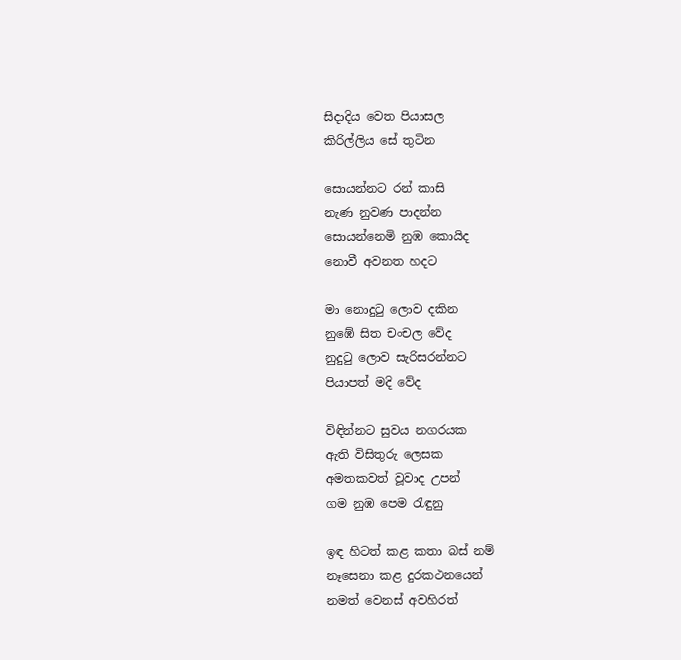සිදාදිය වෙත පියාසල
කිරිල්ලිය සේ තුටින

සොයන්නට රන් කාසි
නැණ නුවණ පාදන්න
සොයන්නෙමි නුඹ කොයිද
නොවී අවනත හදට

මා නොදුටු ලොව දකින
නුඹේ සිත චංචල වේද
නුදුටු ලොව සැරිසරන්නට
පියාපත් මදි වේද

විඳින්නට සුවය නගරයක
ඇති විසිතුරු ලෙසක
අමතකවත් වූවාද උපන්
ගම නුඹ පෙම රැඳුනු

ඉඳ හිටත් කළ කතා බස් නම්
නෑසෙනා කළ දුරකථනයෙන්
නමත් වෙනස් අවහිරත්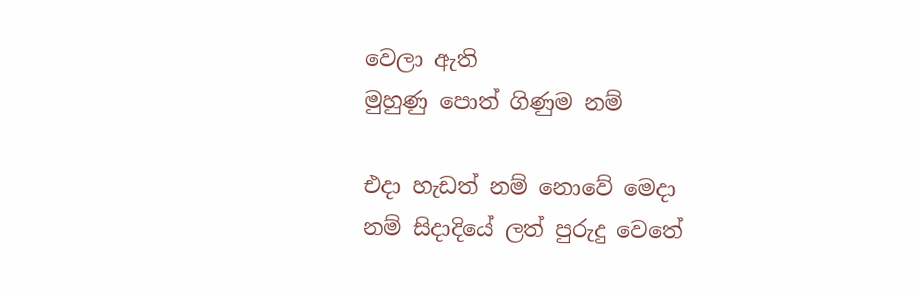වෙලා ඇති
මුහුණු පොත් ගිණුම නම්

එදා හැඩත් නම් නොවේ මෙදා
නම් සිදාදියේ ලත් පුරුදු වෙතේ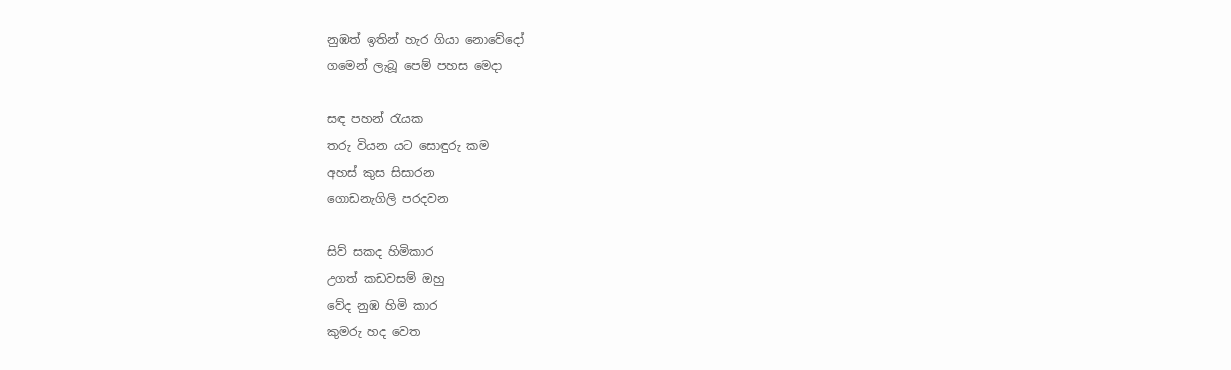නුඹත් ඉතින් හැර ගියා නොවේදෝ
ගමෙන් ලැබූ පෙම් පහස මෙදා

සඳ පහන් රැයක
තරු වියන යට සොඳුරු කම
අහස් කුස සිසාරන
ගොඩනැගිලි පරදවන

සිව් සකද හිමිකාර
උගත් කඩවසම් ඔහු
වේද නුඹ හිමි කාර
කුමරු හද වෙත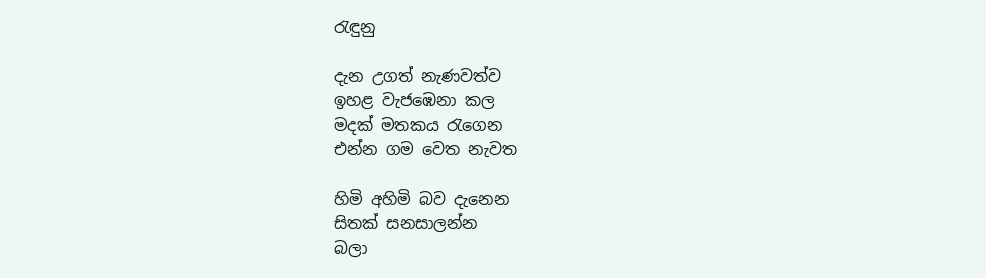රැඳුනු

දැන උගත් නැණවත්ව
ඉහළ වැජඹෙනා කල
මදක් මතකය රැගෙන
එන්න ගම වෙත නැවත

හිමි අහිමි බව දැනෙන
සිතක් සනසාලන්න
බලා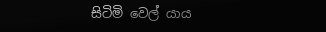සිටිමි වෙල් යාය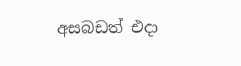අසබඩත් එදා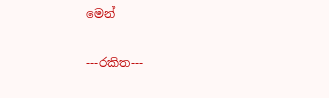මෙන්

---රකිත---